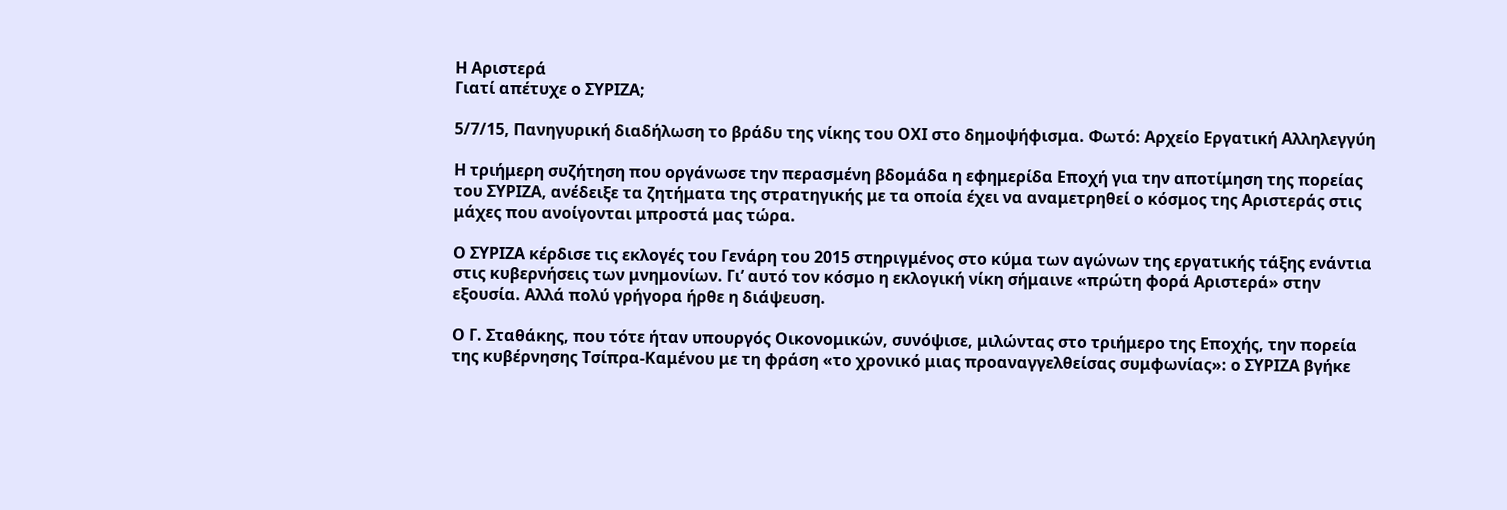Η Αριστερά
Γιατί απέτυχε ο ΣΥΡΙΖΑ;

5/7/15, Πανηγυρική διαδήλωση το βράδυ της νίκης του ΟΧΙ στο δημοψήφισμα. Φωτό: Αρχείο Εργατική Αλληλεγγύη

Η τριήμερη συζήτηση που οργάνωσε την περασμένη βδομάδα η εφημερίδα Εποχή για την αποτίμηση της πορείας του ΣΥΡΙΖΑ, ανέδειξε τα ζητήματα της στρατηγικής με τα οποία έχει να αναμετρηθεί ο κόσμος της Αριστεράς στις μάχες που ανοίγονται μπροστά μας τώρα.

Ο ΣΥΡΙΖΑ κέρδισε τις εκλογές του Γενάρη του 2015 στηριγμένος στο κύμα των αγώνων της εργατικής τάξης ενάντια στις κυβερνήσεις των μνημονίων. Γι’ αυτό τον κόσμο η εκλογική νίκη σήμαινε «πρώτη φορά Αριστερά» στην εξουσία. Αλλά πολύ γρήγορα ήρθε η διάψευση.

Ο Γ. Σταθάκης, που τότε ήταν υπουργός Οικονομικών, συνόψισε, μιλώντας στο τριήμερο της Εποχής, την πορεία της κυβέρνησης Τσίπρα-Καμένου με τη φράση «το χρονικό μιας προαναγγελθείσας συμφωνίας»: ο ΣΥΡΙΖΑ βγήκε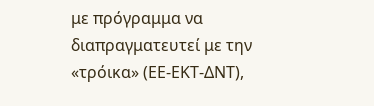με πρόγραμμα να διαπραγματευτεί με την «τρόικα» (ΕΕ-ΕΚΤ-ΔΝΤ),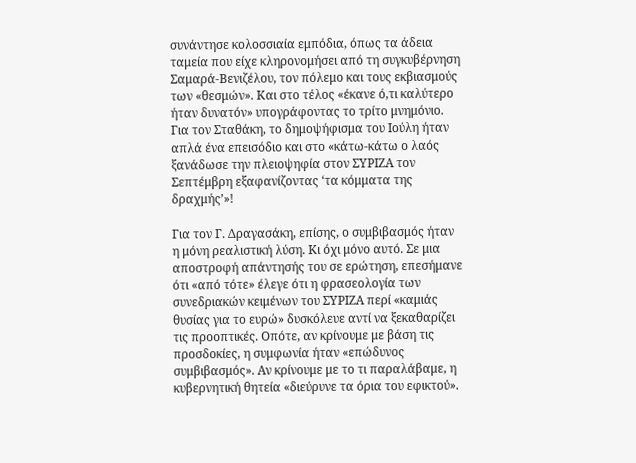συνάντησε κολοσσιαία εμπόδια, όπως τα άδεια ταμεία που είχε κληρονομήσει από τη συγκυβέρνηση Σαμαρά-Βενιζέλου, τον πόλεμο και τους εκβιασμούς των «θεσμών». Και στο τέλος «έκανε ό,τι καλύτερο ήταν δυνατόν» υπογράφοντας το τρίτο μνημόνιο. Για τον Σταθάκη, το δημοψήφισμα του Ιούλη ήταν απλά ένα επεισόδιο και στο «κάτω-κάτω ο λαός ξανάδωσε την πλειοψηφία στον ΣΥΡΙΖΑ τον Σεπτέμβρη εξαφανίζοντας ‘τα κόμματα της δραχμής’»!

Για τον Γ. Δραγασάκη, επίσης, ο συμβιβασμός ήταν η μόνη ρεαλιστική λύση. Κι όχι μόνο αυτό. Σε μια αποστροφή απάντησής του σε ερώτηση, επεσήμανε ότι «από τότε» έλεγε ότι η φρασεολογία των συνεδριακών κειμένων του ΣΥΡΙΖΑ περί «καμιάς θυσίας για το ευρώ» δυσκόλευε αντί να ξεκαθαρίζει τις προοπτικές. Οπότε, αν κρίνουμε με βάση τις προσδοκίες, η συμφωνία ήταν «επώδυνος συμβιβασμός». Αν κρίνουμε με το τι παραλάβαμε, η κυβερνητική θητεία «διεύρυνε τα όρια του εφικτού».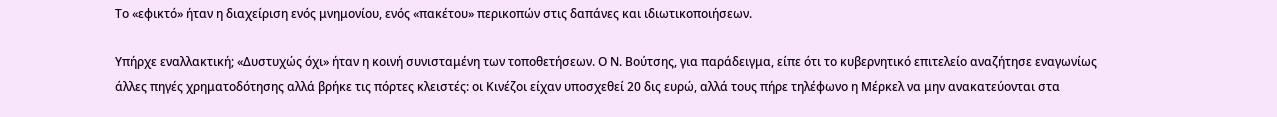Το «εφικτό» ήταν η διαχείριση ενός μνημονίου, ενός «πακέτου» περικοπών στις δαπάνες και ιδιωτικοποιήσεων.

Υπήρχε εναλλακτική; «Δυστυχώς όχι» ήταν η κοινή συνισταμένη των τοποθετήσεων. Ο Ν. Βούτσης, για παράδειγμα, είπε ότι το κυβερνητικό επιτελείο αναζήτησε εναγωνίως άλλες πηγές χρηματοδότησης αλλά βρήκε τις πόρτες κλειστές: οι Κινέζοι είχαν υποσχεθεί 20 δις ευρώ, αλλά τους πήρε τηλέφωνο η Μέρκελ να μην ανακατεύονται στα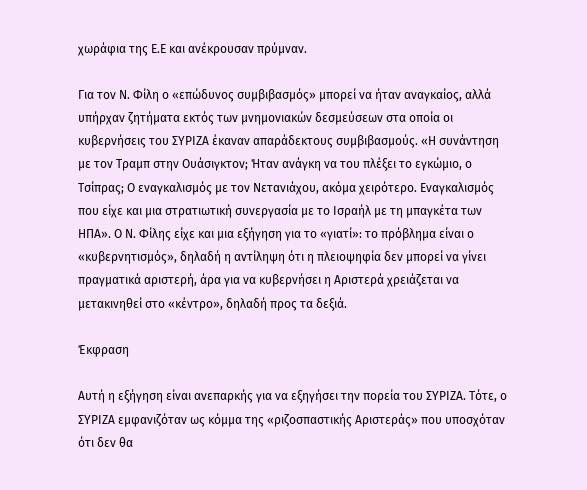χωράφια της Ε.Ε και ανέκρουσαν πρύμναν.

Για τον Ν. Φίλη ο «επώδυνος συμβιβασμός» μπορεί να ήταν αναγκαίος, αλλά υπήρχαν ζητήματα εκτός των μνημονιακών δεσμεύσεων στα οποία οι κυβερνήσεις του ΣΥΡΙΖΑ έκαναν απαράδεκτους συμβιβασμούς. «Η συνάντηση με τον Τραμπ στην Ουάσιγκτον; Ήταν ανάγκη να του πλέξει το εγκώμιο, ο Τσίπρας; Ο εναγκαλισμός με τον Νετανιάχου, ακόμα χειρότερο. Εναγκαλισμός που είχε και μια στρατιωτική συνεργασία με το Ισραήλ με τη μπαγκέτα των ΗΠΑ». Ο Ν. Φίλης είχε και μια εξήγηση για το «γιατί»: το πρόβλημα είναι ο «κυβερνητισμός», δηλαδή η αντίληψη ότι η πλειοψηφία δεν μπορεί να γίνει πραγματικά αριστερή, άρα για να κυβερνήσει η Αριστερά χρειάζεται να μετακινηθεί στο «κέντρο», δηλαδή προς τα δεξιά.

Έκφραση

Αυτή η εξήγηση είναι ανεπαρκής για να εξηγήσει την πορεία του ΣΥΡΙΖΑ. Τότε, ο ΣΥΡΙΖΑ εμφανιζόταν ως κόμμα της «ριζοσπαστικής Αριστεράς» που υποσχόταν ότι δεν θα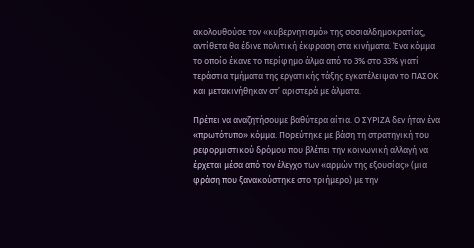ακολουθούσε τον «κυβερνητισμό» της σοσιαλδημοκρατίας, αντίθετα θα έδινε πολιτική έκφραση στα κινήματα. Ένα κόμμα το οποίο έκανε το περίφημο άλμα από το 3% στο 33% γιατί τεράστια τμήματα της εργατικής τάξης εγκατέλειψαν το ΠΑΣΟΚ και μετακινήθηκαν στ’ αριστερά με άλματα.

Πρέπει να αναζητήσουμε βαθύτερα αίτια. Ο ΣΥΡΙΖΑ δεν ήταν ένα «πρωτότυπο» κόμμα. Πορεύτηκε με βάση τη στρατηγική του ρεφορμιστικού δρόμου που βλέπει την κοινωνική αλλαγή να έρχεται μέσα από τον έλεγχο των «αρμών της εξουσίας» (μια φράση που ξανακούστηκε στο τριήμερο) με την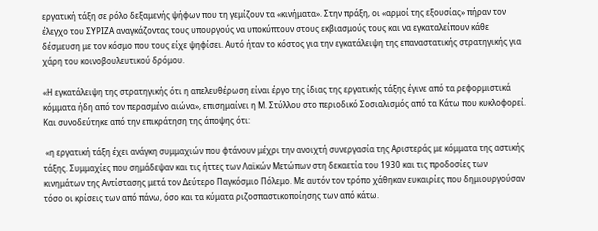εργατική τάξη σε ρόλο δεξαμενής ψήφων που τη γεμίζουν τα «κινήματα». Στην πράξη, οι «αρμοί της εξουσίας» πήραν τον έλεγχο του ΣΥΡΙΖΑ αναγκάζοντας τους υπουργούς να υποκύπτουν στους εκβιασμούς τους και να εγκαταλείπουν κάθε δέσμευση με τον κόσμο που τους είχε ψηφίσει. Αυτό ήταν το κόστος για την εγκατάλειψη της επαναστατικής στρατηγικής για χάρη του κοινοβουλευτικού δρόμου.

«Η εγκατάλειψη της στρατηγικής ότι η απελευθέρωση είναι έργο της ίδιας της εργατικής τάξης έγινε από τα ρεφορμιστικά κόμματα ήδη από τον περασμένο αιώνα», επισημαίνει η Μ. Στύλλου στο περιοδικό Σοσιαλισμός από τα Κάτω που κυκλοφορεί. Και συνοδεύτηκε από την επικράτηση της άποψης ότι:

 «η εργατική τάξη έχει ανάγκη συμμαχιών που φτάνουν μέχρι την ανοιχτή συνεργασία της Αριστεράς με κόμματα της αστικής τάξης. Συμμαχίες που σημάδεψαν και τις ήττες των Λαϊκών Μετώπων στη δεκαετία του 1930 και τις προδοσίες των κινημάτων της Αντίστασης μετά τον Δεύτερο Παγκόσμιο Πόλεμο. Με αυτόν τον τρόπο χάθηκαν ευκαιρίες που δημιουργούσαν τόσο οι κρίσεις των από πάνω, όσο και τα κύματα ριζοσπαστικοποίησης των από κάτω.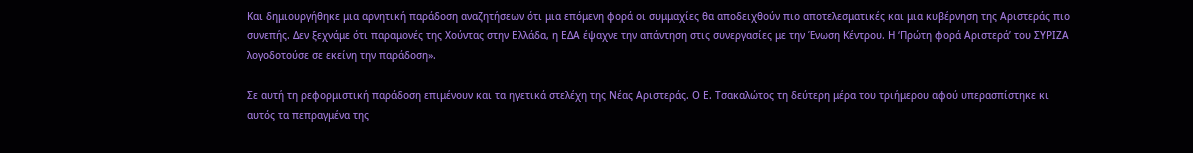Και δημιουργήθηκε μια αρνητική παράδοση αναζητήσεων ότι μια επόμενη φορά οι συμμαχίες θα αποδειχθούν πιο αποτελεσματικές και μια κυβέρνηση της Αριστεράς πιο συνεπής. Δεν ξεχνάμε ότι παραμονές της Χούντας στην Ελλάδα, η ΕΔΑ έψαχνε την απάντηση στις συνεργασίες με την Ένωση Κέντρου. Η ‘Πρώτη φορά Αριστερά’ του ΣΥΡΙΖΑ λογοδοτούσε σε εκείνη την παράδοση».

Σε αυτή τη ρεφορμιστική παράδοση επιμένουν και τα ηγετικά στελέχη της Νέας Αριστεράς. Ο Ε. Τσακαλώτος τη δεύτερη μέρα του τριήμερου αφού υπερασπίστηκε κι αυτός τα πεπραγμένα της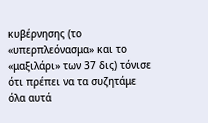κυβέρνησης (το «υπερπλεόνασμα» και το «μαξιλάρι» των 37 δις) τόνισε ότι πρέπει να τα συζητάμε όλα αυτά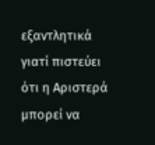εξαντλητικά γιατί πιστεύει ότι η Αριστερά μπορεί να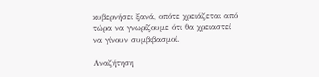κυβερνήσει ξανά, οπότε χρειάζεται από τώρα να γνωρίζουμε ότι θα χρειαστεί να γίνουν συμβιβασμοί.

Αναζήτηση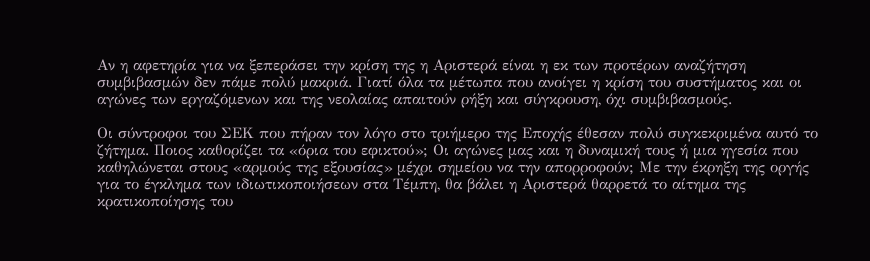Αν η αφετηρία για να ξεπεράσει την κρίση της η Αριστερά είναι η εκ των προτέρων αναζήτηση συμβιβασμών δεν πάμε πολύ μακριά. Γιατί όλα τα μέτωπα που ανοίγει η κρίση του συστήματος και οι αγώνες των εργαζόμενων και της νεολαίας απαιτούν ρήξη και σύγκρουση, όχι συμβιβασμούς.

Οι σύντροφοι του ΣΕΚ που πήραν τον λόγο στο τριήμερο της Εποχής έθεσαν πολύ συγκεκριμένα αυτό το ζήτημα. Ποιος καθορίζει τα «όρια του εφικτού»; Οι αγώνες μας και η δυναμική τους ή μια ηγεσία που καθηλώνεται στους «αρμούς της εξουσίας» μέχρι σημείου να την απορροφούν; Με την έκρηξη της οργής για το έγκλημα των ιδιωτικοποιήσεων στα Τέμπη, θα βάλει η Αριστερά θαρρετά το αίτημα της κρατικοποίησης του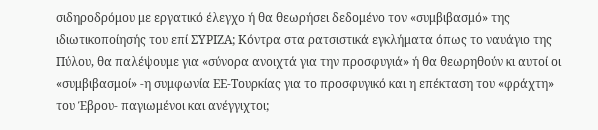σιδηροδρόμου με εργατικό έλεγχο ή θα θεωρήσει δεδομένο τον «συμβιβασμό» της ιδιωτικοποίησής του επί ΣΥΡΙΖΑ; Κόντρα στα ρατσιστικά εγκλήματα όπως το ναυάγιο της Πύλου, θα παλέψουμε για «σύνορα ανοιχτά για την προσφυγιά» ή θα θεωρηθούν κι αυτοί οι «συμβιβασμοί» -η συμφωνία ΕΕ-Τουρκίας για το προσφυγικό και η επέκταση του «φράχτη» του Έβρου- παγιωμένοι και ανέγγιχτοι;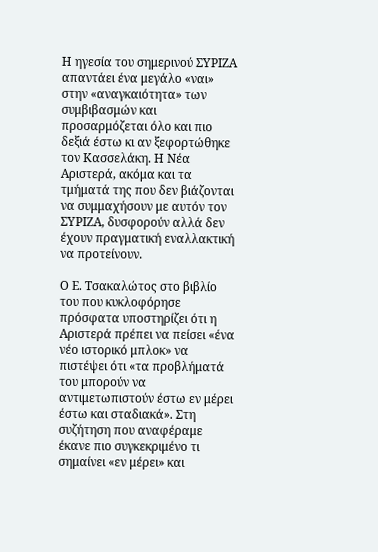Η ηγεσία του σημερινού ΣΥΡΙΖΑ απαντάει ένα μεγάλο «ναι» στην «αναγκαιότητα» των συμβιβασμών και προσαρμόζεται όλο και πιο δεξιά έστω κι αν ξεφορτώθηκε τον Κασσελάκη. Η Νέα Αριστερά, ακόμα και τα τμήματά της που δεν βιάζονται να συμμαχήσουν με αυτόν τον ΣΥΡΙΖΑ, δυσφορούν αλλά δεν έχουν πραγματική εναλλακτική να προτείνουν.

Ο Ε. Τσακαλώτος στο βιβλίο του που κυκλοφόρησε πρόσφατα υποστηρίζει ότι η Αριστερά πρέπει να πείσει «ένα νέο ιστορικό μπλοκ» να πιστέψει ότι «τα προβλήματά του μπορούν να αντιμετωπιστούν έστω εν μέρει έστω και σταδιακά». Στη συζήτηση που αναφέραμε έκανε πιο συγκεκριμένο τι σημαίνει «εν μέρει» και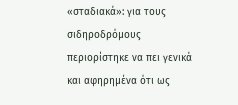«σταδιακά»: για τους σιδηροδρόμους περιορίστηκε να πει γενικά  και αφηρημένα ότι ως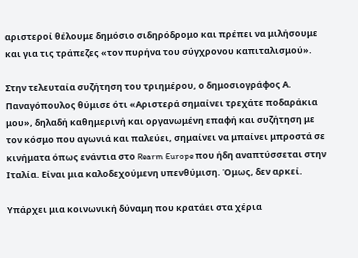αριστεροί θέλουμε δημόσιο σιδηρόδρομο και πρέπει να μιλήσουμε και για τις τράπεζες «τον πυρήνα του σύγχρονου καπιταλισμού».

Στην τελευταία συζήτηση του τριημέρου, ο δημοσιογράφος Α. Παναγόπουλος θύμισε ότι «Αριστερά σημαίνει τρεχάτε ποδαράκια μου», δηλαδή καθημερινή και οργανωμένη επαφή και συζήτηση με τον κόσμο που αγωνιά και παλεύει, σημαίνει να μπαίνει μπροστά σε κινήματα όπως ενάντια στο Rearm Europe που ήδη αναπτύσσεται στην Ιταλία. Είναι μια καλοδεχούμενη υπενθύμιση. Όμως, δεν αρκεί.

Υπάρχει μια κοινωνική δύναμη που κρατάει στα χέρια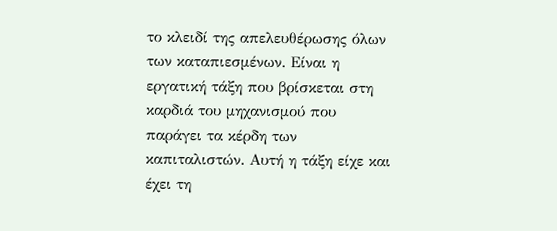το κλειδί της απελευθέρωσης όλων των καταπιεσμένων. Είναι η εργατική τάξη που βρίσκεται στη καρδιά του μηχανισμού που παράγει τα κέρδη των καπιταλιστών. Αυτή η τάξη είχε και έχει τη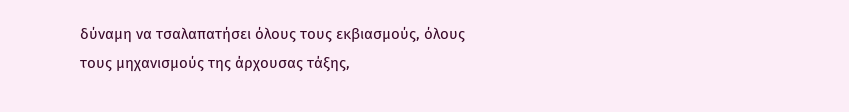δύναμη να τσαλαπατήσει όλους τους εκβιασμούς, όλους τους μηχανισμούς της άρχουσας τάξης,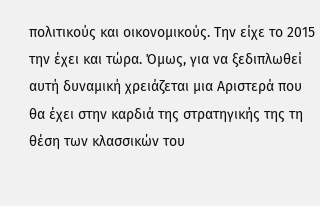πολιτικούς και οικονομικούς. Την είχε το 2015 την έχει και τώρα. Όμως, για να ξεδιπλωθεί αυτή δυναμική χρειάζεται μια Αριστερά που θα έχει στην καρδιά της στρατηγικής της τη θέση των κλασσικών του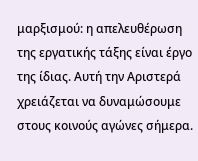μαρξισμού: η απελευθέρωση της εργατικής τάξης είναι έργο της ίδιας. Αυτή την Αριστερά χρειάζεται να δυναμώσουμε στους κοινούς αγώνες σήμερα.